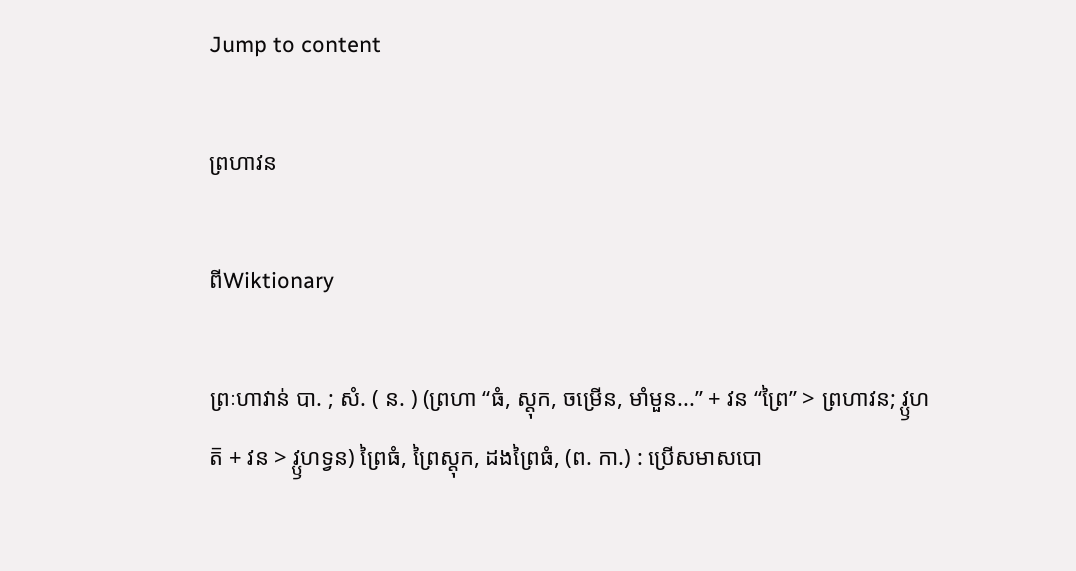Jump to content

ព្រហាវន

ពីWiktionary

ព្រៈហាវាន់ បា. ; សំ. ( ន. ) (ព្រហា “ធំ, ស្ដុក, ចម្រើន, មាំមួន...” + វន “ព្រៃ” > ព្រហាវន; វ្ឫហត៑ + វន > វ្ឫហទ្វន) ព្រៃធំ, ព្រៃស្ដុក, ដងព្រៃធំ, (ព. កា.) : ប្រើសមាសបោ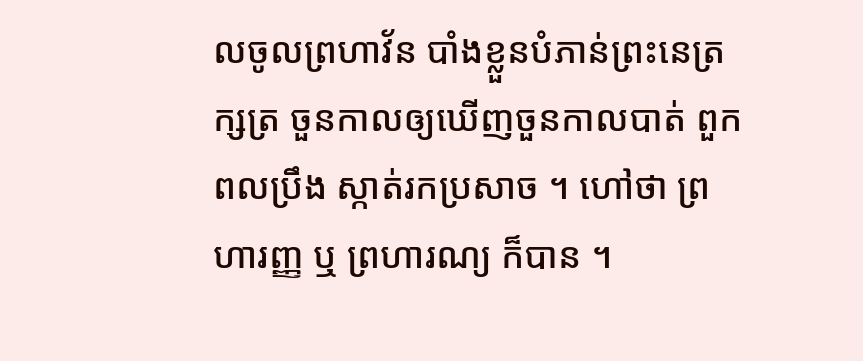លចូលព្រហាវ័ន បាំងខ្លួនបំភាន់ព្រះនេត្រក្សត្រ ចួនកាលឲ្យឃើញចួនកាលបាត់ ពួកពលប្រឹង ស្កាត់រកប្រសាច ។ ហៅថា ព្រហារញ្ញ ឬ ព្រហារណ្យ ក៏បាន ។